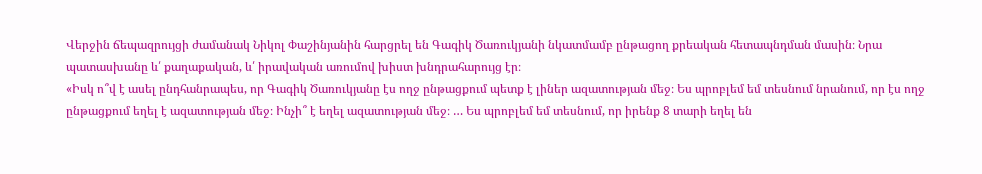Վերջին ճեպազրույցի ժամանակ Նիկոլ Փաշինյանին հարցրել են Գագիկ Ծառուկյանի նկատմամբ ընթացող քրեական հետապնդման մասին։ Նրա պատասխանը և՛ քաղաքական, և՛ իրավական առումով խիստ խնդրահարույց էր։
«Իսկ ո՞վ է ասել ընդհանրապես, որ Գագիկ Ծառուկյանը էս ողջ ընթացքում պետք է լիներ ազատության մեջ։ Ես պրոբլեմ եմ տեսնում նրանում, որ էս ողջ ընթացքում եղել է ազատության մեջ։ Ինչի՞ է եղել ազատության մեջ։ … Ես պրոբլեմ եմ տեսնում, որ իրենք 8 տարի եղել են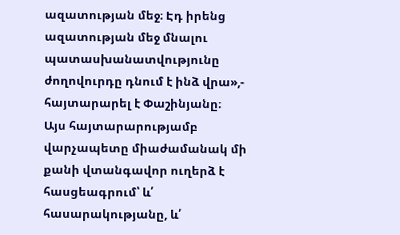ազատության մեջ։ Էդ իրենց ազատության մեջ մնալու պատասխանատվությունը ժողովուրդը դնում է ինձ վրա»,- հայտարարել է Փաշինյանը։
Այս հայտարարությամբ վարչապետը միաժամանակ մի քանի վտանգավոր ուղերձ է հասցեագրում՝ և՛ հասարակությանը, և՛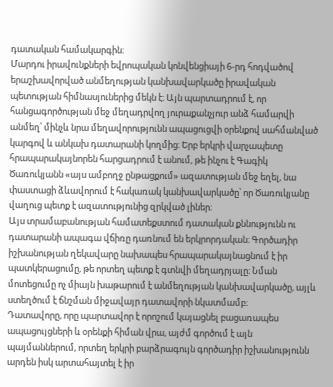դատական համակարգին։
Մարդու իրավունքների եվրոպական կոնվենցիայի 6-րդ հոդվածով երաշխավորված անմեղության կանխավարկածը իրավական պետության հիմնասյուներից մեկն է։ Այն պարտադրում է, որ հանցագործության մեջ մեղադրվող յուրաքանչյուր անձ համարվի անմեղ՝ մինչև նրա մեղավորությունն ապացուցվի օրենքով սահմանված կարգով և անկախ դատարանի կողմից։ Երբ երկրի վարչապետը հրապարակայնորեն հարցադրում է անում, թե ինչու է Գագիկ Ծառուկյանն «այս ամբողջ ընթացքում» ազատության մեջ եղել, նա փաստացի ձևավորում է հակառակ կանխավարկածը՝ որ Ծառուկյանը վաղուց պետք է ազատությունից զրկված լիներ։
Այս տրամաբանության համատեքստում դատական քննությունն ու դատարանի ապագա վճիռը դառնում են երկրորդական։ Գործադիր իշխանության ղեկավարը նախապես հրապարակայնացնում է իր պատկերացումը, թե որտեղ պետք է գտնվի մեղադրյալը։ Նման մոտեցումը ոչ միայն խաթարում է անմեղության կանխավարկածը, այլև ստեղծում է ճնշման միջավայր դատավորի նկատմամբ։
Դատավորը, որը պարտավոր է որոշում կայացնել բացառապես ապացույցների և օրենքի հիման վրա, այժմ գործում է այն պայմաններում, որտեղ երկրի բարձրագույն գործադիր իշխանությունն արդեն իսկ արտահայտել է իր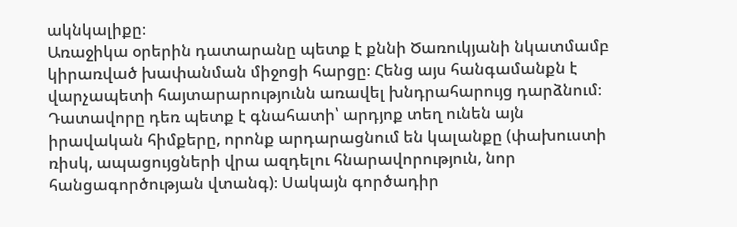ակնկալիքը։
Առաջիկա օրերին դատարանը պետք է քննի Ծառուկյանի նկատմամբ կիրառված խափանման միջոցի հարցը։ Հենց այս հանգամանքն է վարչապետի հայտարարությունն առավել խնդրահարույց դարձնում։ Դատավորը դեռ պետք է գնահատի՝ արդյոք տեղ ունեն այն իրավական հիմքերը, որոնք արդարացնում են կալանքը (փախուստի ռիսկ, ապացույցների վրա ազդելու հնարավորություն, նոր հանցագործության վտանգ)։ Սակայն գործադիր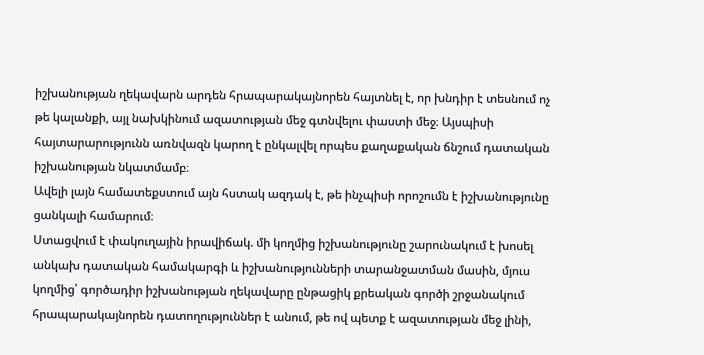իշխանության ղեկավարն արդեն հրապարակայնորեն հայտնել է, որ խնդիր է տեսնում ոչ թե կալանքի, այլ նախկինում ազատության մեջ գտնվելու փաստի մեջ։ Այսպիսի հայտարարությունն առնվազն կարող է ընկալվել որպես քաղաքական ճնշում դատական իշխանության նկատմամբ։
Ավելի լայն համատեքստում այն հստակ ազդակ է, թե ինչպիսի որոշումն է իշխանությունը ցանկալի համարում։
Ստացվում է փակուղային իրավիճակ. մի կողմից իշխանությունը շարունակում է խոսել անկախ դատական համակարգի և իշխանությունների տարանջատման մասին, մյուս կողմից՝ գործադիր իշխանության ղեկավարը ընթացիկ քրեական գործի շրջանակում հրապարակայնորեն դատողություններ է անում, թե ով պետք է ազատության մեջ լինի,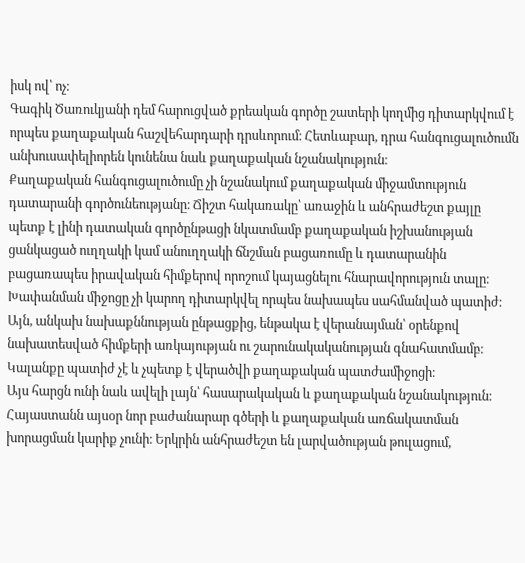իսկ ով՝ ոչ։
Գագիկ Ծառուկյանի դեմ հարուցված քրեական գործը շատերի կողմից դիտարկվում է որպես քաղաքական հաշվեհարդարի դրսևորում։ Հետևաբար, դրա հանգուցալուծումն անխուսափելիորեն կունենա նաև քաղաքական նշանակություն։
Քաղաքական հանգուցալուծումը չի նշանակում քաղաքական միջամտություն դատարանի գործունեությանը։ Ճիշտ հակառակը՝ առաջին և անհրաժեշտ քայլը պետք է լինի դատական գործընթացի նկատմամբ քաղաքական իշխանության ցանկացած ուղղակի կամ անուղղակի ճնշման բացառումը և դատարանին բացառապես իրավական հիմքերով որոշում կայացնելու հնարավորություն տալը։
Խափանման միջոցը չի կարող դիտարկվել որպես նախապես սահմանված պատիժ։ Այն, անկախ նախաքննության ընթացքից, ենթակա է վերանայման՝ օրենքով նախատեսված հիմքերի առկայության ու շարունակականության գնահատմամբ։ Կալանքը պատիժ չէ և չպետք է վերածվի քաղաքական պատժամիջոցի։
Այս հարցն ունի նաև ավելի լայն՝ հասարակական և քաղաքական նշանակություն։
Հայաստանն այսօր նոր բաժանարար գծերի և քաղաքական առճակատման խորացման կարիք չունի։ Երկրին անհրաժեշտ են լարվածության թուլացում,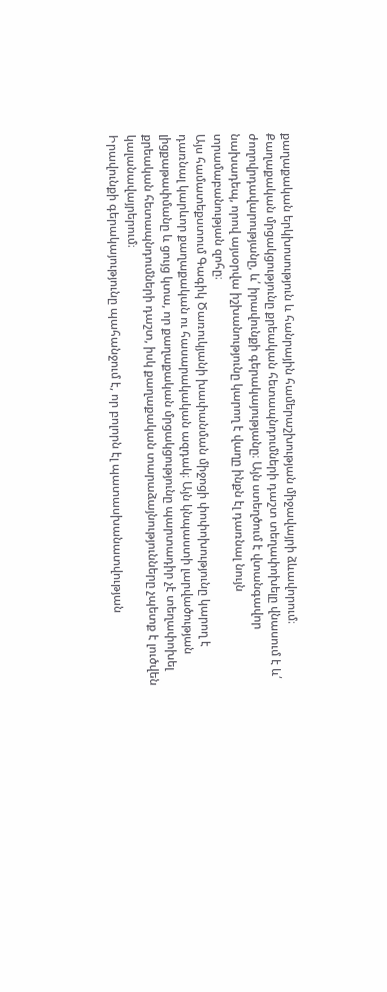քաղաքական երկխոսություն և հանրային համերաշխության միջավայրի ձևավորում։ Քաղաքական մրցակցությունը քրեական հետապնդումների դաշտ տեղափոխելը վնասում է և՛ ժողովրդավարությանը, և՛ իրավունքի գերակայությանը։ Այն ստեղծում է վտանգավոր նախադեպ, որով այսօրվա իշխանությունը կարող է վաղը ինքն էլ դառնալ նույն տրամաբանության զոհը։
Այս համատեքստում Գագիկ Ծառուկյանի խափանման միջոցի փոփոխությունը կարող է դառնալ կարևոր քաղաքական ու հասարակական ազդակ։ Այն կնպաստի լարվածության լիցքաթափմանը և ցույց կտա, որ քաղաքական մրցակցությունը պարտադիր չէ տեղափոխել քրեական հետապնդումների դաշտ, իսկ քաղաքական տարաձայնությունները չպետք է լուծվեն կալանավայրերում։
Իրավունքի գերակայությունը պահանջում է, որ բոլորն էլ պատասխանատվության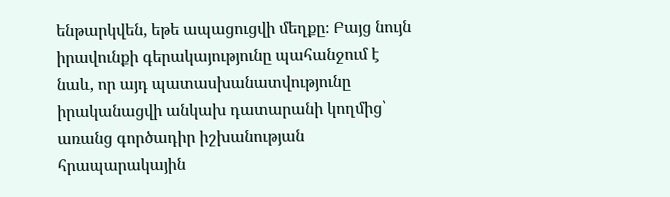ենթարկվեն, եթե ապացուցվի մեղքը։ Բայց նույն իրավունքի գերակայությունը պահանջում է նաև, որ այդ պատասխանատվությունը իրականացվի անկախ դատարանի կողմից՝ առանց գործադիր իշխանության հրապարակային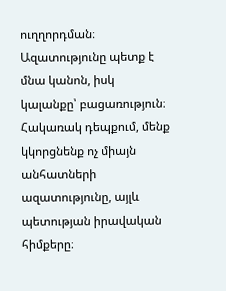ուղղորդման։
Ազատությունը պետք է մնա կանոն, իսկ կալանքը՝ բացառություն։ Հակառակ դեպքում, մենք կկորցնենք ոչ միայն անհատների ազատությունը, այլև պետության իրավական հիմքերը։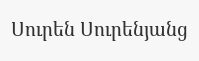Սուրեն Սուրենյանց